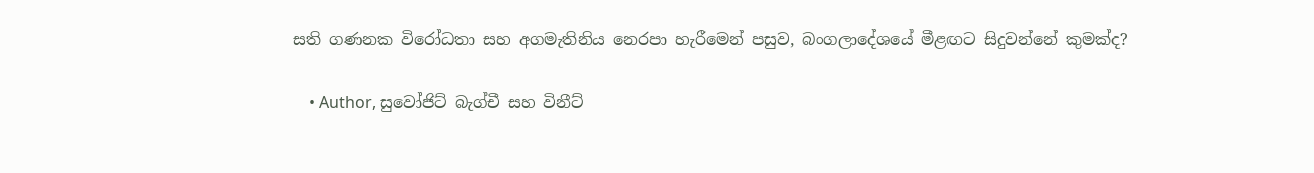සති ගණනක විරෝධතා සහ අගමැතිනිය නෙරපා හැරීමෙන් පසුව, බංගලාදේශයේ මීළඟට සිදුවන්නේ කුමක්ද?

    • Author, සුවෝජිට් බැග්චී සහ විනීට්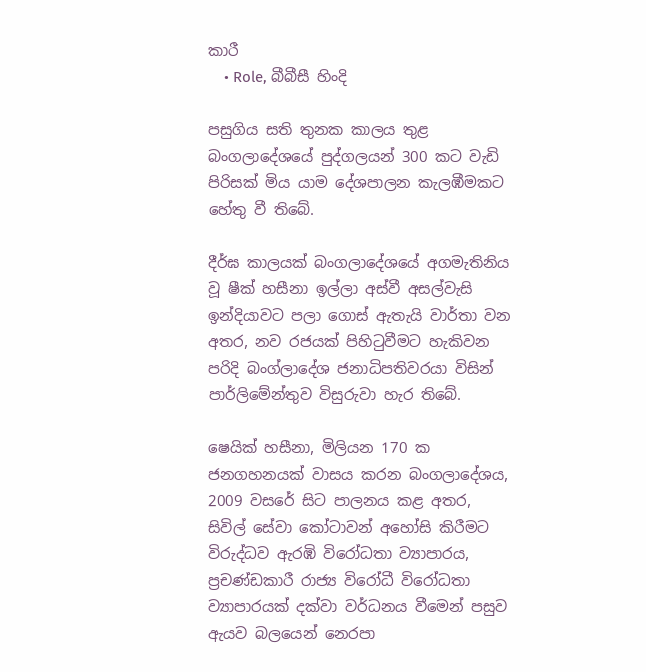කාරී
    • Role, බීබීසී හිංදි

පසුගිය සති තුනක කාලය තුළ බංගලාදේශයේ පුද්ගලයන් 300 කට වැඩි පිරිසක් මිය යාම දේශපාලන කැලඹීමකට හේතු වී තිබේ.

දීර්ඝ කාලයක් බංගලාදේශයේ අගමැතිනිය වූ ෂීක් හසීනා ඉල්ලා අස්වී අසල්වැසි ඉන්දියාවට පලා ගොස් ඇතැයි වාර්තා වන අතර, නව රජයක් පිහිටුවීමට හැකිවන පරිදි බංග්ලාදේශ ජනාධිපතිවරයා විසින් පාර්ලිමේන්තුව විසුරුවා හැර තිබේ.

ෂෙයික් හසීනා, මිලියන 170 ක ජනගහනයක් වාසය කරන බංගලාදේශය, 2009 වසරේ සිට පාලනය කළ අතර, සිවිල් සේවා කෝටාවන් අහෝසි කිරීමට විරුද්ධව ඇරඹි විරෝධතා ව්‍යාපාරය, ප්‍රචණ්ඩකාරී රාජ්‍ය විරෝධී විරෝධතා ව්‍යාපාරයක් දක්වා වර්ධනය වීමෙන් පසුව ඇයව බලයෙන් නෙරපා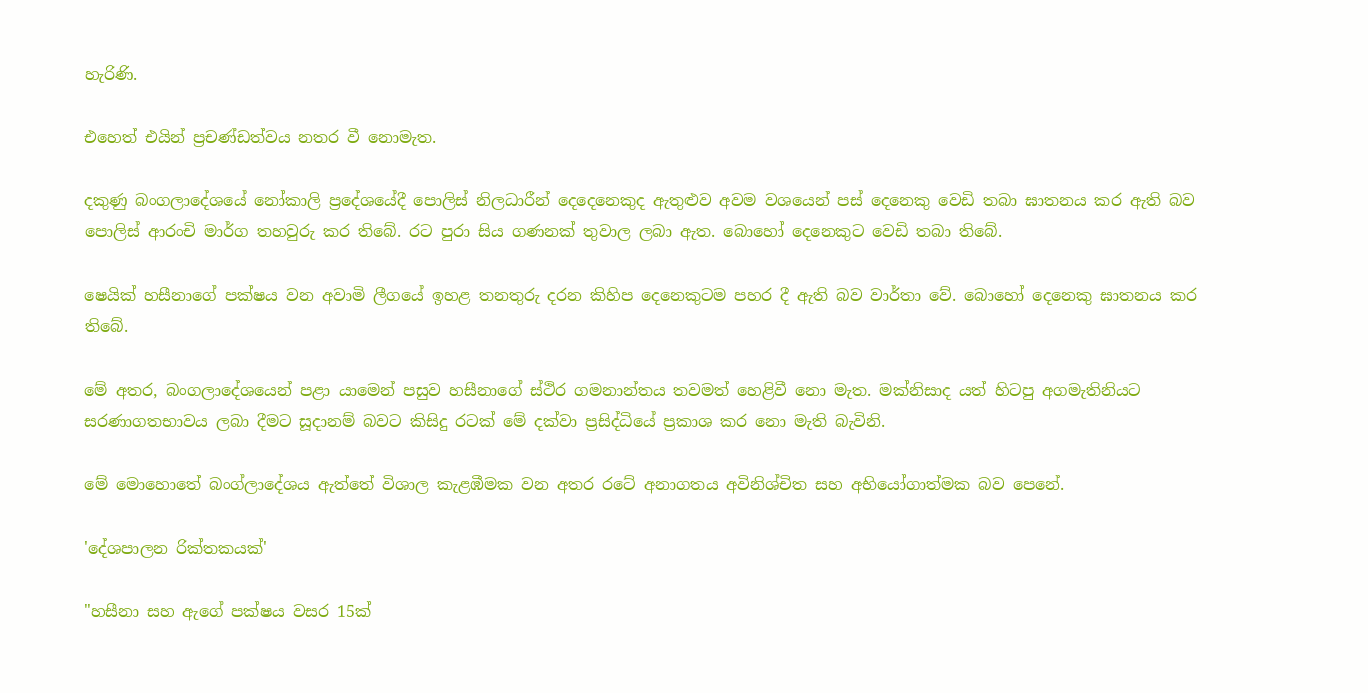හැරිණි.

එහෙත් එයින් ප්‍රචණ්ඩත්වය නතර වී නොමැත.

දකුණු බංගලාදේශයේ නෝකාලි ප්‍රදේශයේදී පොලිස් නිලධාරීන් දෙදෙනෙකුද ඇතුළුව අවම වශයෙන් පස් දෙනෙකු වෙඩි තබා ඝාතනය කර ඇති බව පොලිස් ආරංචි මාර්ග තහවුරු කර තිබේ. රට පුරා සිය ගණනක් තුවාල ලබා ඇත. බොහෝ දෙනෙකුට වෙඩි තබා තිබේ.

ෂෙයික් හසීනාගේ පක්ෂය වන අවාමි ලීගයේ ඉහළ තනතුරු දරන කිහිප දෙනෙකුටම පහර දී ඇති බව වාර්තා වේ. බොහෝ දෙනෙකු ඝාතනය කර තිබේ.

මේ අතර, බංගලාදේශයෙන් පළා යාමෙන් පසුව හසීනාගේ ස්ථිර ගමනාන්තය තවමත් හෙළිවී නො මැත. මක්නිසාද යත් හිටපු අගමැතිනියට සරණාගතභාවය ලබා දීමට සූදානම් බවට කිසිදු රටක් මේ දක්වා ප්‍රසිද්ධියේ ප්‍රකාශ කර නො මැති බැවිනි.

මේ මොහොතේ බංග්ලාදේශය ඇත්තේ විශාල කැළඹීමක වන අතර රටේ අනාගතය අවිනිශ්චිත සහ අභියෝගාත්මක බව පෙනේ.

'දේශපාලන රික්තකයක්'

"හසීනා සහ ඇගේ පක්ෂය වසර 15ක්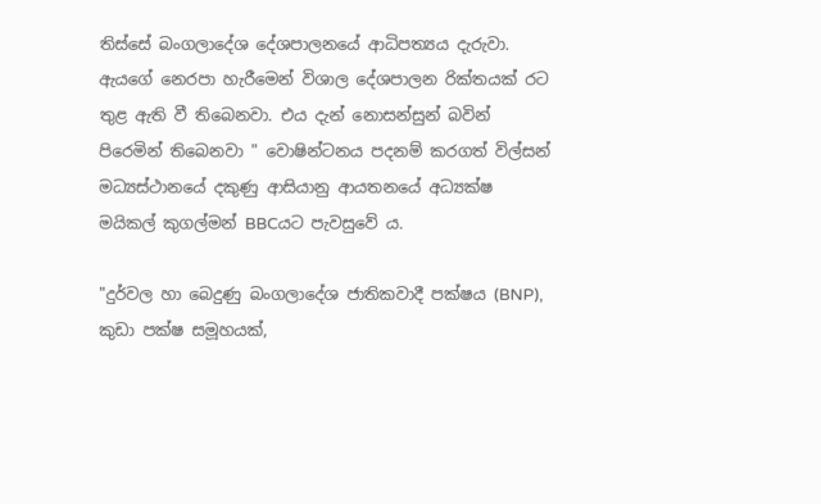තිස්සේ බංගලාදේශ දේශපාලනයේ ආධිපත්‍යය දැරුවා. ඇයගේ නෙරපා හැරීමෙන් විශාල දේශපාලන රික්තයක් රට තුළ ඇති වී තිබෙනවා. එය දැන් නොසන්සුන් බවින් පිරෙමින් තිබෙනවා " වොෂින්ටනය පදනම් කරගත් විල්සන් මධ්‍යස්ථානයේ දකුණු ආසියානු ආයතනයේ අධ්‍යක්ෂ මයිකල් කුගල්මන් BBCයට පැවසුවේ ය.

"දුර්වල හා බෙදුණු බංගලාදේශ ජාතිකවාදී පක්ෂය (BNP), කුඩා පක්ෂ සමූහයක්,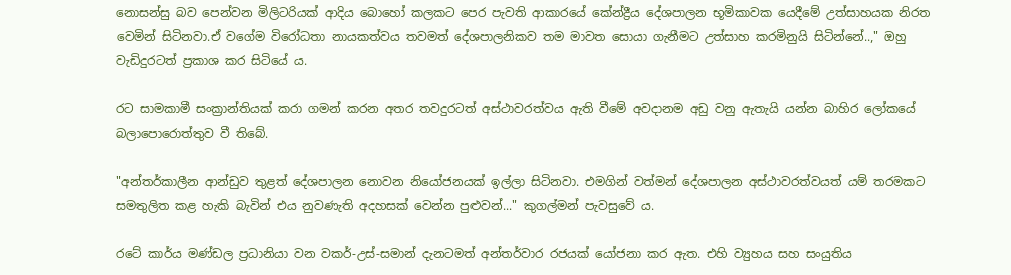නොසන්සු බව පෙන්වන මිලිටරියක් ආදිය බොහෝ කලකට පෙර පැවති ආකාරයේ කේන්ද්‍රීය දේශපාලන භූමිකාවක යෙදීමේ උත්සාහයක නිරත වෙමින් සිටිනවා.ඒ වගේම විරෝධතා නායකත්වය තවමත් දේශපාලනිකව තම මාවත සොයා ගැනීමට උත්සාහ කරමිනුයි සිටින්නේ..," ඔහු වැඩිදුරටත් ප්‍රකාශ කර සිටියේ ය.

රට සාමකාමී සංක්‍රාන්තියක් කරා ගමන් කරන අතර තවදුරටත් අස්ථාවරත්වය ඇති වීමේ අවදානම අඩු වනු ඇතැයි යන්න බාහිර ලෝකයේ බලාපොරොත්තුව වී තිබේ.

"අන්තර්කාලීන ආන්ඩුව තුළත් දේශපාලන නොවන නියෝජනයක් ඉල්ලා සිටිනවා. එමගින් වත්මන් දේශපාලන අස්ථාවරත්වයත් යම් තරමකට සමතුලිත කළ හැකි බැවින් එය නුවණැති අදහසක් වෙන්න පුළුවන්..." කුගල්මන් පැවසුවේ ය.

රටේ කාර්ය මණ්ඩල ප්‍රධානියා වන වකර්-උස්-සමාන් දැනටමත් අන්තර්වාර රජයක් යෝජනා කර ඇත. එහි ව්‍යුහය සහ සංයුතිය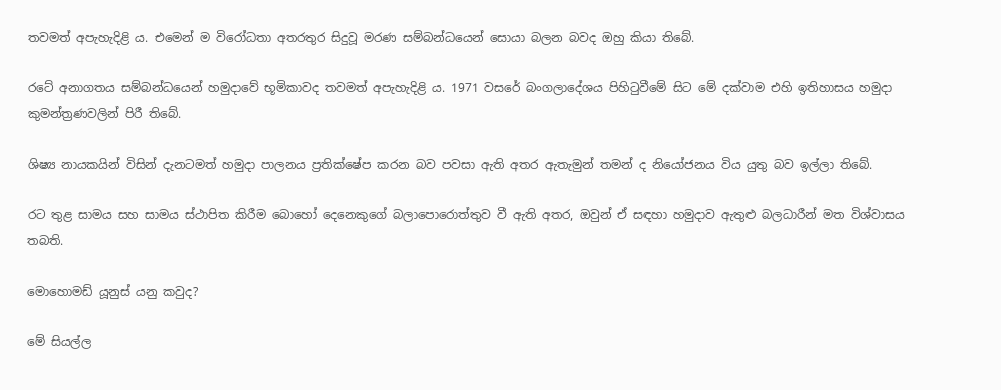තවමත් අපැහැදිළි ය. එමෙන් ම විරෝධතා අතරතුර සිදුවූ මරණ සම්බන්ධයෙන් සොයා බලන බවද ඔහු කියා තිබේ.

රටේ අනාගතය සම්බන්ධයෙන් හමුදාවේ භූමිකාවද තවමත් අපැහැදිළි ය. 1971 වසරේ බංගලාදේශය පිහිටුවීමේ සිට මේ දක්වාම එහි ඉතිහාසය හමුදා කුමන්ත්‍රණවලින් පිරී තිබේ.

ශිෂ්‍ය නායකයින් විසින් දැනටමත් හමුදා පාලනය ප්‍රතික්ෂේප කරන බව පවසා ඇති අතර ඇතැමුන් තමන් ද නියෝජනය විය යුතු බව ඉල්ලා තිබේ.

රට තුළ සාමය සහ සාමය ස්ථාපිත කිරීම බොහෝ දෙනෙකුගේ බලාපොරොත්තුව වී ඇති අතර, ඔවුන් ඒ සඳහා හමුදාව ඇතුළු බලධාරීන් මත විශ්වාසය තබති.

මොහොමඩ් යූනුස් යනු කවුද?

මේ සියල්ල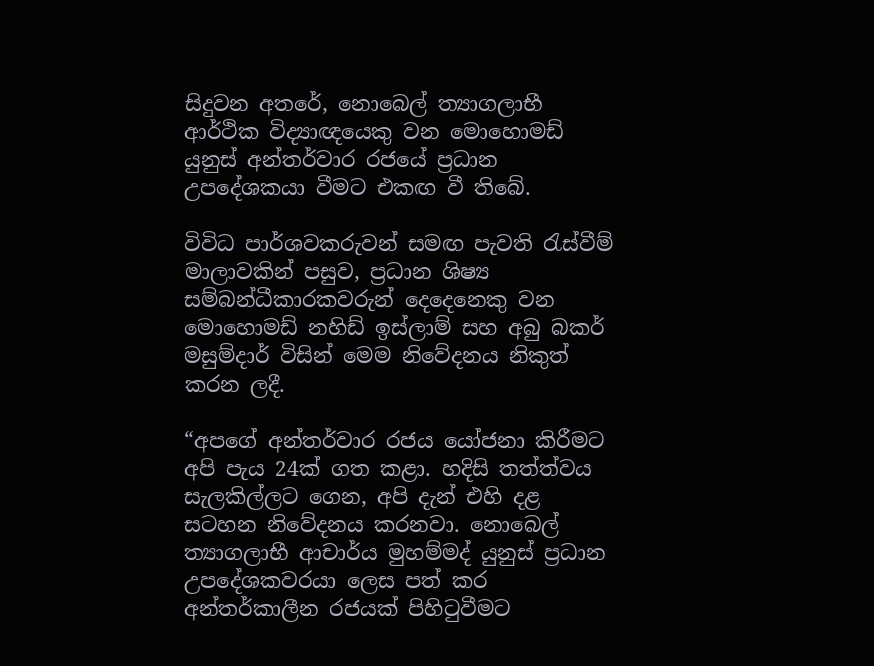සිදුවන අතරේ, නොබෙල් ත්‍යාගලාභී ආර්ථික විද්‍යාඥයෙකු වන මොහොමඩ් යුනුස් අන්තර්වාර රජයේ ප්‍රධාන උපදේශකයා වීමට එකඟ වී තිබේ.

විවිධ පාර්ශවකරුවන් සමඟ පැවති රැස්වීම් මාලාවකින් පසුව, ප්‍රධාන ශිෂ්‍ය සම්බන්ධීකාරකවරුන් දෙදෙනෙකු වන මොහොමඩ් නහිඩ් ඉස්ලාම් සහ අබු බකර් මසුම්දාර් විසින් මෙම නිවේදනය නිකුත් කරන ලදී.

“අපගේ අන්තර්වාර රජය යෝජනා කිරීමට අපි පැය 24ක් ගත කළා. හදිසි තත්ත්වය සැලකිල්ලට ගෙන, අපි දැන් එහි දළ සටහන නිවේදනය කරනවා. නොබෙල් ත්‍යාගලාභී ආචාර්ය මුහම්මද් යුනුස් ප්‍රධාන උපදේශකවරයා ලෙස පත් කර අන්තර්කාලීන රජයක් පිහිටුවීමට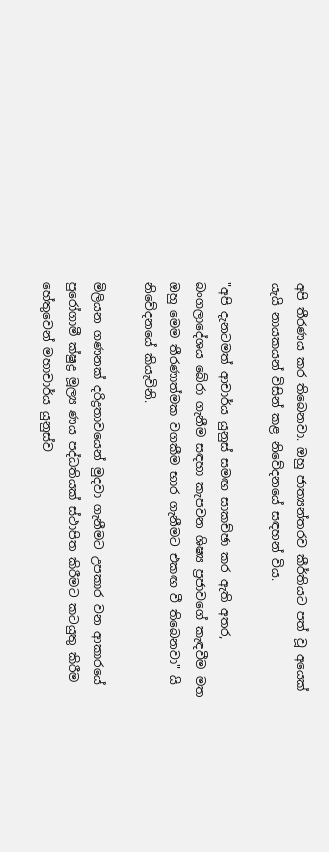අපි තීරණය කර තිබෙනවා. ඔහු ජාත්‍යන්තරව කීර්තියට පත් වූ අයෙක් යැයි නායකයන් විසින් කළ නිවේදනයේ සඳහන් විය.

"අපි දැනටමත් ආචාර්ය යුනුස් සමඟ සාකච්ඡා කර ඇති අතර, බංගලාදේශය බේරා ගැනීම සඳහා කැපවන ශිෂ්‍ය ප්‍රජාවගේ කැඳවීම මත ඔහු මෙම තීරණාත්මක වගකීම භාර ගැනීමට එකඟ වී තිබෙනවා" යි නිවේදනයේ කියැවිනි.

මිලියන ගණනක් දරිද්‍රතාවයෙන් මුදවා ගැනීමට උපකාර වන ආකාරයේ පුරෝගාමී ක්ෂුද්‍ර මූල්‍ය ණය පද්ධතියක් ස්ථාපිත කිරීමට කටයුතු කිරීම හේතුවෙන් මහාචාර්ය යුනුස්ව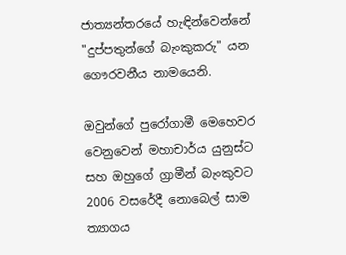ජාත්‍යන්තරයේ හැඳින්වෙන්නේ "දුප්පතුන්ගේ බැංකුකරු" යන ගෞරවනීය නාමයෙනි.

ඔවුන්ගේ පුරෝගාමී මෙහෙවර වෙනුවෙන් මහාචාර්ය යුනුස්ට සහ ඔහුගේ ග්‍රාමීන් බැංකුවට 2006 වසරේදී නොබෙල් සාම ත්‍යාගය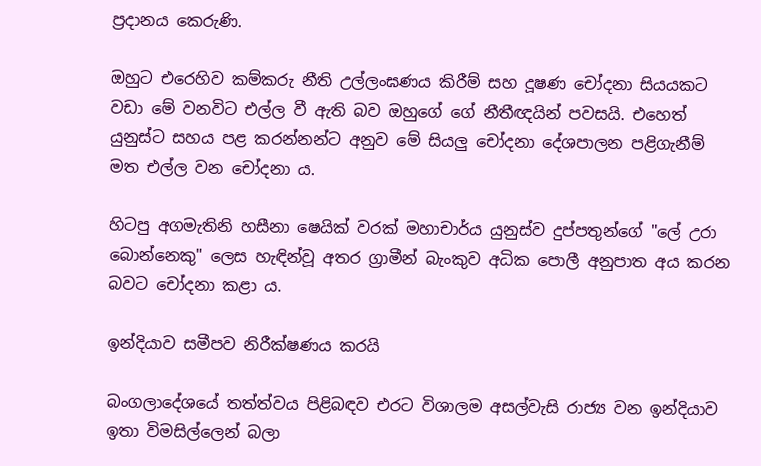ප්‍රදානය කෙරුණි.

ඔහුට එරෙහිව කම්කරු නීති උල්ලංඝණය කිරීම් සහ දූෂණ චෝදනා සියයකට වඩා මේ වනවිට එල්ල වී ඇති බව ඔහුගේ ගේ නීතීඥයින් පවසයි. එහෙත් යුනුස්ට සහය පළ කරන්නන්ට අනුව මේ සියලු චෝදනා දේශපාලන පළිගැනීම් මත එල්ල වන චෝදනා ය.

හිටපු අගමැතිනි හසීනා ෂෙයික් වරක් මහාචාර්ය යුනුස්ව දුප්පතුන්ගේ "ලේ උරා බොන්නෙකු" ලෙස හැඳින්වූ අතර ග්‍රාමීන් බැංකුව අධික පොලී අනුපාත අය කරන බවට චෝදනා කළා ය.

ඉන්දියාව සමීපව නිරීක්ෂණය කරයි

බංගලාදේශයේ තත්ත්වය පිළිබඳව එරට විශාලම අසල්වැසි රාජ්‍ය වන ඉන්දියාව ඉතා විමසිල්ලෙන් බලා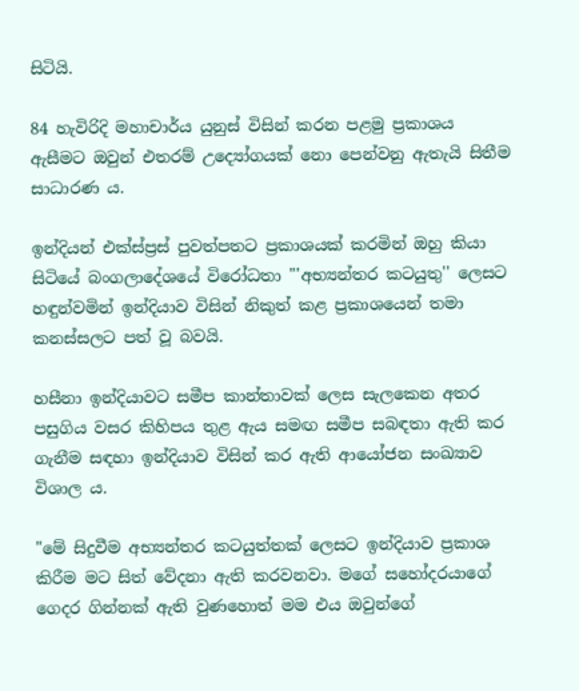සිටියි.

84 හැවිරිදි මහාචාර්ය යුනුස් විසින් කරන පළමු ප්‍රකාශය ඇසීමට ඔවුන් එතරම් උද්‍යෝගයක් නො පෙන්වනු ඇතැයි සිතීම සාධාරණ ය.

ඉන්දියන් එක්ස්ප්‍රස් පුවත්පතට ප්‍රකාශයක් කරමින් ඔහු කියා සිටියේ බංගලාදේශයේ විරෝධතා "'අභ්‍යන්තර කටයුතු'' ලෙසට හඳුන්වමින් ඉන්දියාව විසින් නිකුත් කළ ප්‍රකාශයෙන් තමා කනස්සලට පත් වූ බවයි.

හසීනා ඉන්දියාවට සමීප කාන්තාවක් ලෙස සැලකෙන අතර පසුගිය වසර කිහිපය තුළ ඇය සමඟ සමීප සබඳතා ඇති කර ගැනීම සඳහා ඉන්දියාව විසින් කර ඇති ආයෝජන සංඛ්‍යාව විශාල ය.

"මේ සිදුවීම අභ්‍යන්තර කටයුත්තක් ලෙසට ඉන්දියාව ප්‍රකාශ කිරීම මට සිත් වේදනා ඇති කරවනවා. මගේ සහෝදරයාගේ ගෙදර ගින්නක් ඇති වුණහොත් මම එය ඔවුන්ගේ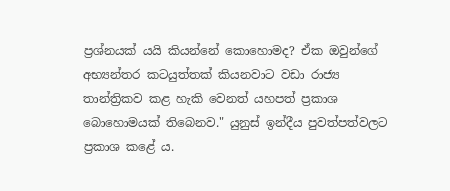ප්‍රශ්නයක් යයි කියන්නේ කොහොමද? ඒක ඔවුන්ගේ අභ්‍යන්තර කටයුත්තක් කියනවාට වඩා රාජ්‍ය තාන්ත්‍රිකව කළ හැකි වෙනත් යහපත් ප්‍රකාශ බොහොමයක් තිබෙනව." යුනුස් ඉන්දීය පුවත්පත්වලට ප්‍රකාශ කළේ ය.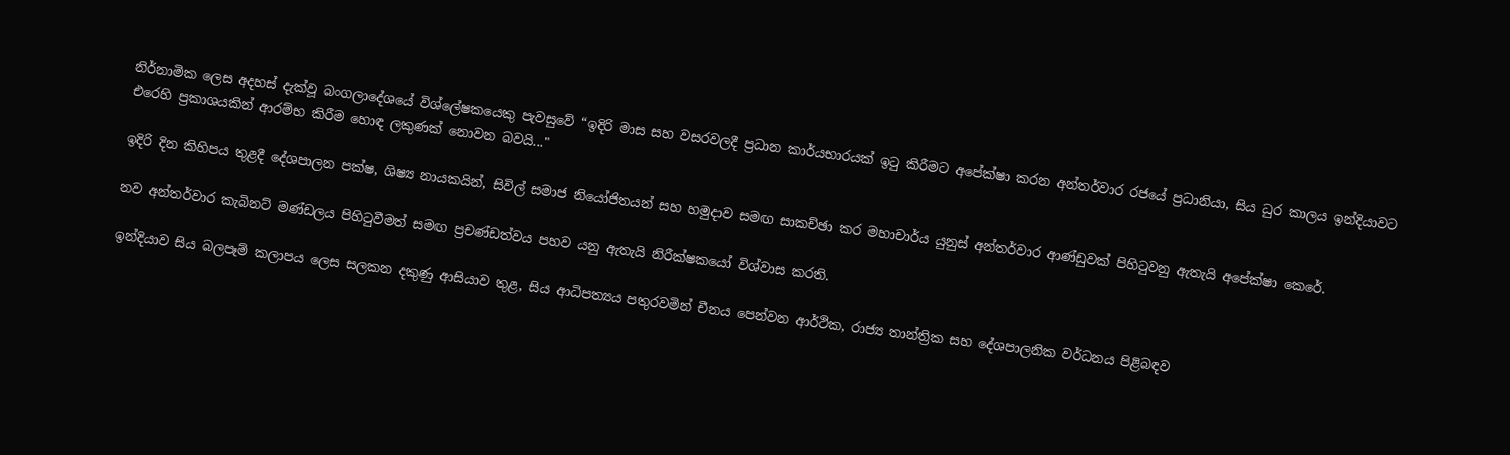නිර්නාමික ලෙස අදහස් දැක්වූ බංගලාදේශයේ විශ්ලේෂකයෙකු පැවසුවේ “ඉදිරි මාස සහ වසරවලදී ප්‍රධාන කාර්යභාරයක් ඉටු කිරීමට අපේක්ෂා කරන අන්තර්වාර රජයේ ප්‍රධානියා, සිය ධුර කාලය ඉන්දියාවට එරෙහි ප්‍රකාශයකින් ආරම්භ කිරීම හොඳ ලකුණක් නොවන බවයි..."

ඉදිරි දින කිහිපය තුළදී දේශපාලන පක්ෂ, ශිෂ්‍ය නායකයින්, සිවිල් සමාජ නියෝජිතයන් සහ හමුදාව සමඟ සාකච්ඡා කර මහාචාර්ය යුනුස් අන්තර්වාර ආණ්ඩුවක් පිහිටුවනු ඇතැයි අපේක්ෂා කෙරේ.

නව අන්තර්වාර කැබිනට් මණ්ඩලය පිහිටුවීමත් සමඟ ප්‍රචණ්ඩත්වය පහව යනු ඇතැයි නිරීක්ෂකයෝ විශ්වාස කරති.

ඉන්දියාව සිය බලපෑම් කලාපය ලෙස සලකන දකුණු ආසියාව තුළ, සිය ආධිපත්‍යය පතුරවමින් චීනය පෙන්වන ආර්ථික, රාජ්‍ය තාන්ත්‍රික සහ දේශපාලනික වර්ධනය පිළිබඳව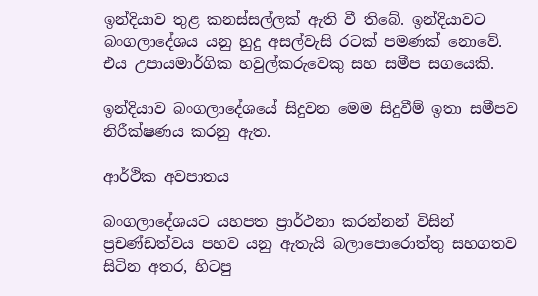ඉන්දියාව තුළ කනස්සල්ලක් ඇති වී තිබේ. ඉන්දියාවට බංගලාදේශය යනු හුදු අසල්වැසි රටක් පමණක් නොවේ. එය උපායමාර්ගික හවුල්කරුවෙකු සහ සමීප සගයෙකි.

ඉන්දියාව බංගලාදේශයේ සිදුවන මෙම සිදුවීම් ඉතා සමීපව නිරීක්ෂණය කරනු ඇත.

ආර්ථික අවපාතය

බංගලාදේශයට යහපත ප්‍රාර්ථනා කරන්නන් විසින් ප්‍රචණ්ඩත්වය පහව යනු ඇතැයි බලාපොරොත්තු සහගතව සිටින අතර, හිටපු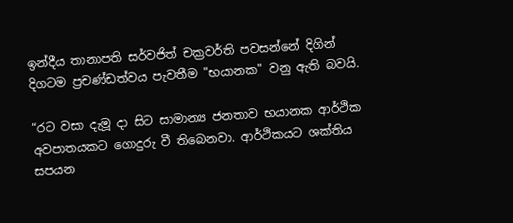ඉන්දීය තානාපති සර්වජිත් චක්‍රවර්ති පවසන්නේ දිගින් දිගටම ප්‍රචණ්ඩත්වය පැවතීම "භයානක" වනු ඇති බවයි.

“රට වසා දැමූ දා සිට සාමාන්‍ය ජනතාව භයානක ආර්ථික අවපාතයකට ගොදුරු වී තිබෙනවා. ආර්ථිකයට ශක්තිය සපයන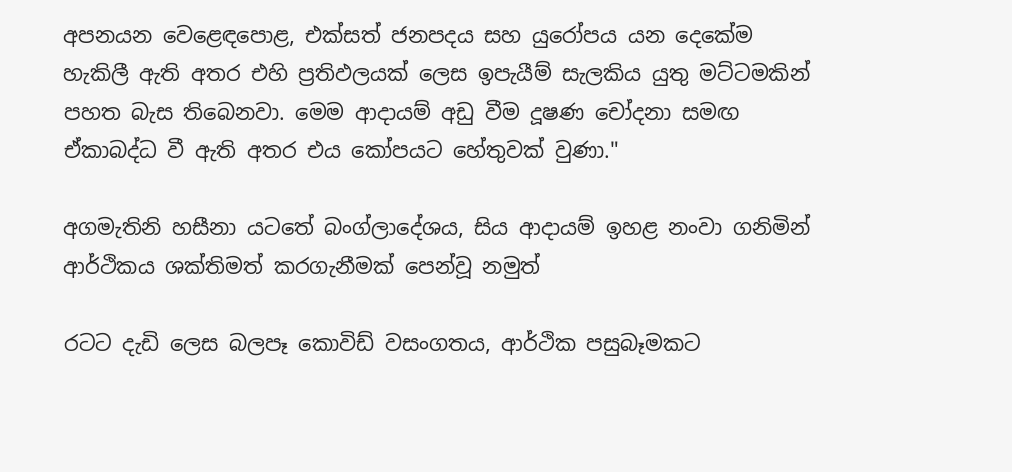අපනයන වෙළෙඳපොළ, එක්සත් ජනපදය සහ යුරෝපය යන දෙකේම හැකිලී ඇති අතර එහි ප්‍රතිඵලයක් ලෙස ඉපැයීම් සැලකිය යුතු මට්ටමකින් පහත බැස තිබෙනවා. මෙම ආදායම් අඩු වීම දූෂණ චෝදනා සමඟ ඒකාබද්ධ වී ඇති අතර එය කෝපයට හේතුවක් වුණා."

අගමැතිනි හසීනා යටතේ බංග්ලාදේශය, සිය ආදායම් ඉහළ නංවා ගනිමින් ආර්ථිකය ශක්තිමත් කරගැනීමක් පෙන්වූ නමුත්

රටට දැඩි ලෙස බලපෑ කොවිඩ් වසංගතය, ආර්ථික පසුබෑමකට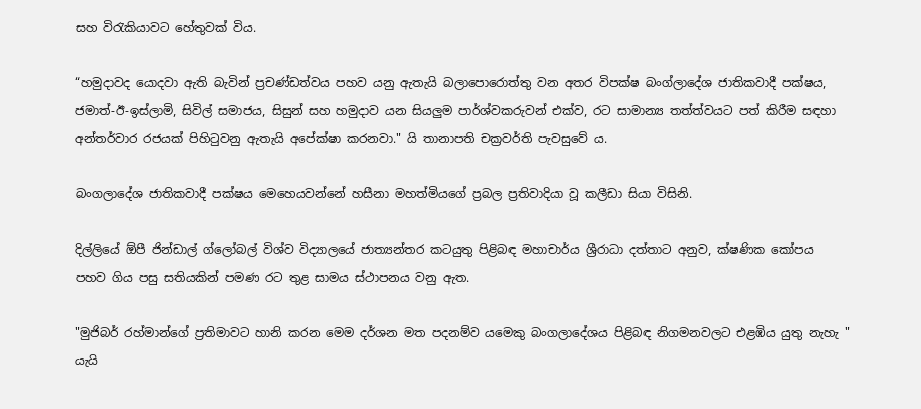සහ විරැකියාවට හේතුවක් විය.

“හමුදාවද යොදවා ඇති බැවින් ප්‍රචණ්ඩත්වය පහව යනු ඇතැයි බලාපොරොත්තු වන අතර විපක්ෂ බංග්ලාදේශ ජාතිකවාදී පක්ෂය, ජමාත්-ඊ-ඉස්ලාමි, සිවිල් සමාජය, සිසුන් සහ හමුදාව යන සියලුම පාර්ශ්වකරුවන් එක්ව, රට සාමාන්‍ය තත්ත්වයට පත් කිරීම සඳහා අන්තර්වාර රජයක් පිහිටුවනු ඇතැයි අපේක්ෂා කරනවා." යි තානාපති චක්‍රවර්ති පැවසුවේ ය.

බංගලාදේශ ජාතිකවාදී පක්ෂය මෙහෙයවන්නේ හසීනා මහත්මියගේ ප්‍රබල ප්‍රතිවාදියා වූ කලීඩා සියා විසිනි.

දිල්ලියේ ඕපී ජින්ඩාල් ග්ලෝබල් විශ්ව විද්‍යාලයේ ජාත්‍යන්තර කටයුතු පිළිබඳ මහාචාර්ය ශ්‍රීරාධා දත්තාට අනුව, ක්ෂණික කෝපය පහව ගිය පසු සතියකින් පමණ රට තුළ සාමය ස්ථාපනය වනු ඇත.

"මුජිබර් රහ්මාන්ගේ ප්‍රතිමාවට හානි කරන මෙම දර්ශන මත පදනම්ව යමෙකු බංගලාදේශය පිළිබඳ නිගමනවලට එළඹිය යුතු නැහැ " යැයි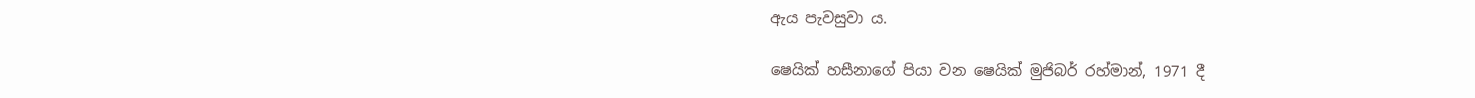ඇය පැවසුවා ය.

ෂෙයික් හසීනාගේ පියා වන ෂෙයික් මුජිබර් රහ්මාන්, 1971 දී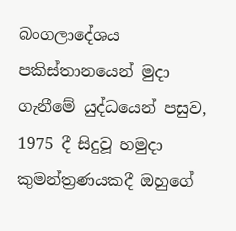බංගලාදේශය පකිස්තානයෙන් මුදා ගැනීමේ යුද්ධයෙන් පසුව, 1975 දී සිදුවූ හමුදා කුමන්ත්‍රණයකදී ඔහුගේ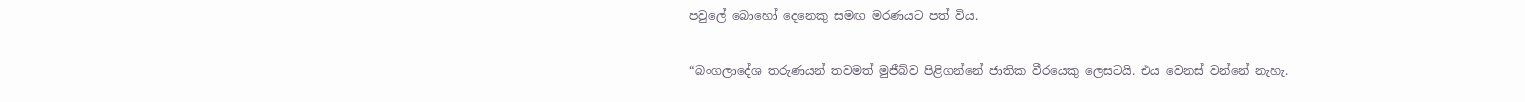පවුලේ බොහෝ දෙනෙකු සමඟ මරණයට පත් විය.

“බංගලාදේශ තරුණයන් තවමත් මුජීබ්ව පිළිගන්නේ ජාතික වීරයෙකු ලෙසටයි. එය වෙනස් වන්නේ නැහැ.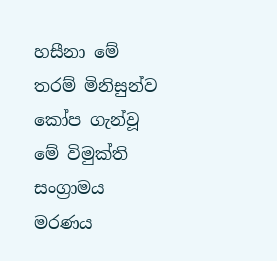හසීනා මේ තරම් මිනිසුන්ව කෝප ගැන්වූ මේ විමුක්ති සංග්‍රාමය මරණය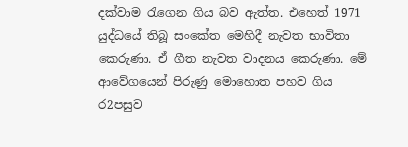දක්වාම රැගෙන ගිය බව ඇත්ත. එහෙත් 1971 යුද්ධයේ තිබූ සංකේත මෙහිදී නැවත භාවිතා කෙරුණා. ඒ ගීත නැවත වාදනය කෙරුණා. මේ ආවේගයෙන් පිරුණු මොහොත පහව ගිය ර2පසුව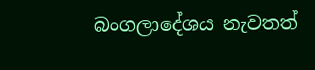බංගලාදේශය නැවතත්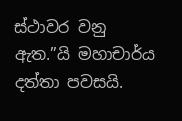ස්ථාවර වනු ඇත.”යි මහාචාර්ය දත්තා පවසයි.